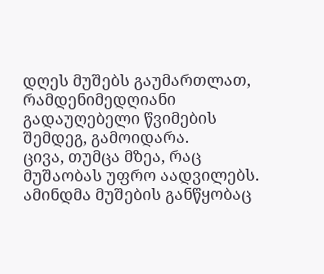დღეს მუშებს გაუმართლათ, რამდენიმედღიანი გადაუღებელი წვიმების შემდეგ, გამოიდარა.
ცივა, თუმცა მზეა, რაც მუშაობას უფრო აადვილებს. ამინდმა მუშების განწყობაც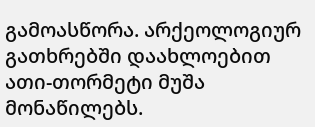გამოასწორა. არქეოლოგიურ გათხრებში დაახლოებით ათი-თორმეტი მუშა მონაწილებს.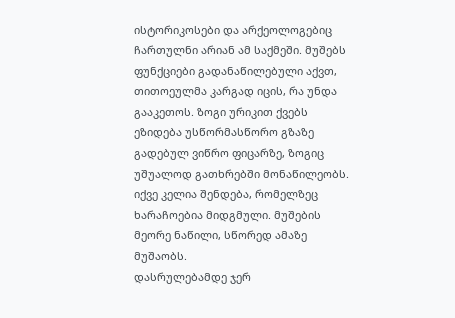ისტორიკოსები და არქეოლოგებიც ჩართულნი არიან ამ საქმეში. მუშებს ფუნქციები გადანაწილებული აქვთ, თითოეულმა კარგად იცის, რა უნდა გააკეთოს. ზოგი ურიკით ქვებს ეზიდება უსწორმასწორო გზაზე გადებულ ვიწრო ფიცარზე, ზოგიც უშუალოდ გათხრებში მონაწილეობს. იქვე კელია შენდება, რომელზეც ხარაჩოებია მიდგმული. მუშების მეორე ნაწილი, სწორედ ამაზე მუშაობს.
დასრულებამდე ჯერ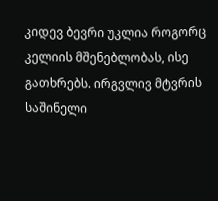კიდევ ბევრი უკლია როგორც კელიის მშენებლობას, ისე გათხრებს. ირგვლივ მტვრის საშინელი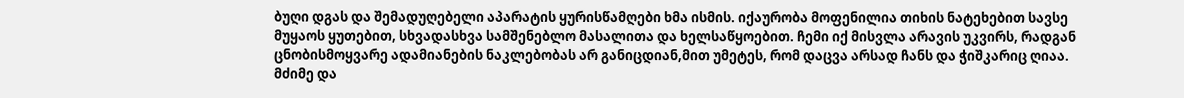ბუღი დგას და შემადუღებელი აპარატის ყურისწამღები ხმა ისმის. იქაურობა მოფენილია თიხის ნატეხებით სავსე მუყაოს ყუთებით, სხვადასხვა სამშენებლო მასალითა და ხელსაწყოებით. ჩემი იქ მისვლა არავის უკვირს, რადგან ცნობისმოყვარე ადამიანების ნაკლებობას არ განიცდიან,მით უმეტეს, რომ დაცვა არსად ჩანს და ჭიშკარიც ღიაა. მძიმე და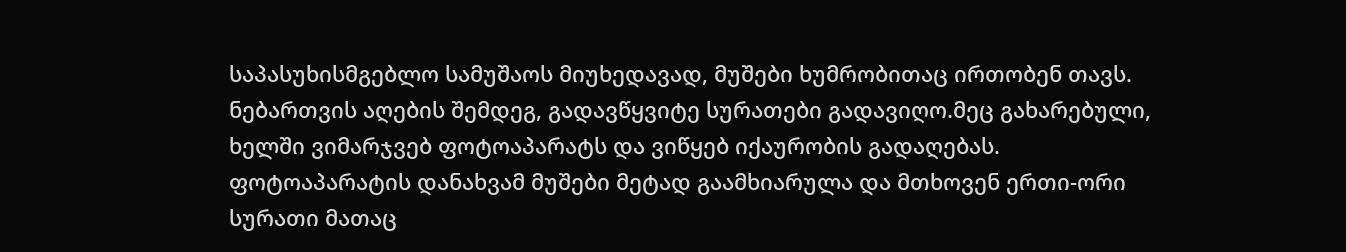საპასუხისმგებლო სამუშაოს მიუხედავად, მუშები ხუმრობითაც ირთობენ თავს.
ნებართვის აღების შემდეგ, გადავწყვიტე სურათები გადავიღო.მეც გახარებული, ხელში ვიმარჯვებ ფოტოაპარატს და ვიწყებ იქაურობის გადაღებას. ფოტოაპარატის დანახვამ მუშები მეტად გაამხიარულა და მთხოვენ ერთი-ორი სურათი მათაც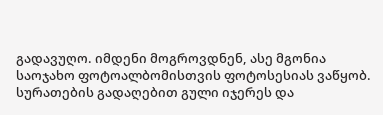გადავუღო. იმდენი მოგროვდნენ, ასე მგონია საოჯახო ფოტოალბომისთვის ფოტოსესიას ვაწყობ. სურათების გადაღებით გული იჯერეს და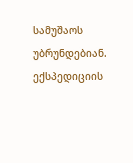სამუშაოს უბრუნდებიან. ექსპედიციის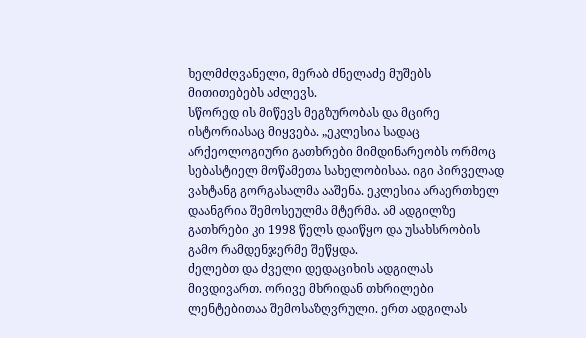ხელმძღვანელი, მერაბ ძნელაძე მუშებს მითითებებს აძლევს.
სწორედ ის მიწევს მეგზურობას და მცირე ისტორიასაც მიყვება. „ეკლესია სადაც არქეოლოგიური გათხრები მიმდინარეობს ორმოც სებასტიელ მოწამეთა სახელობისაა. იგი პირველად ვახტანგ გორგასალმა ააშენა. ეკლესია არაერთხელ დაანგრია შემოსეულმა მტერმა. ამ ადგილზე გათხრები კი 1998 წელს დაიწყო და უსახსრობის გამო რამდენჯერმე შეწყდა.
ძელებთ და ძველი დედაციხის ადგილას მივდივართ. ორივე მხრიდან თხრილები ლენტებითაა შემოსაზღვრული. ერთ ადგილას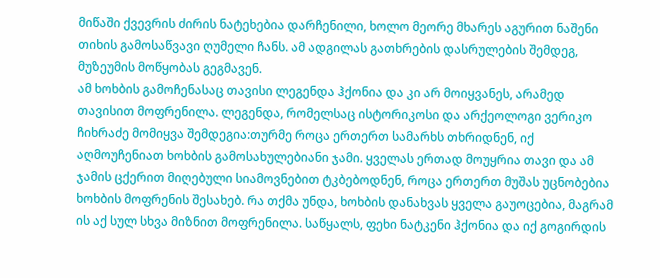მიწაში ქვევრის ძირის ნატეხებია დარჩენილი, ხოლო მეორე მხარეს აგურით ნაშენი თიხის გამოსაწვავი ღუმელი ჩანს. ამ ადგილას გათხრების დასრულების შემდეგ, მუზეუმის მოწყობას გეგმავენ.
ამ ხოხბის გამოჩენასაც თავისი ლეგენდა ჰქონია და კი არ მოიყვანეს, არამედ თავისით მოფრენილა. ლეგენდა, რომელსაც ისტორიკოსი და არქეოლოგი ვერიკო ჩიხრაძე მომიყვა შემდეგია:თურმე როცა ერთერთ სამარხს თხრიდნენ, იქ აღმოუჩენიათ ხოხბის გამოსახულებიანი ჯამი. ყველას ერთად მოუყრია თავი და ამ ჯამის ცქერით მიღებული სიამოვნებით ტკბებოდნენ, როცა ერთერთ მუშას უცნობებია ხოხბის მოფრენის შესახებ. რა თქმა უნდა, ხოხბის დანახვას ყველა გაუოცებია, მაგრამ ის აქ სულ სხვა მიზნით მოფრენილა. საწყალს, ფეხი ნატკენი ჰქონია და იქ გოგირდის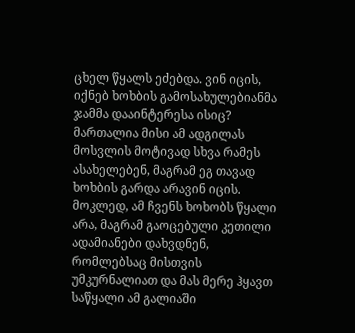ცხელ წყალს ეძებდა. ვინ იცის, იქნებ ხოხბის გამოსახულებიანმა ჯამმა დააინტერესა ისიც? მართალია მისი ამ ადგილას მოსვლის მოტივად სხვა რამეს ასახელებენ, მაგრამ ეგ თავად ხოხბის გარდა არავინ იცის. მოკლედ, ამ ჩვენს ხოხობს წყალი არა, მაგრამ გაოცებული კეთილი ადამიანები დახვდნენ, რომლებსაც მისთვის უმკურნალიათ და მას მერე ჰყავთ საწყალი ამ გალიაში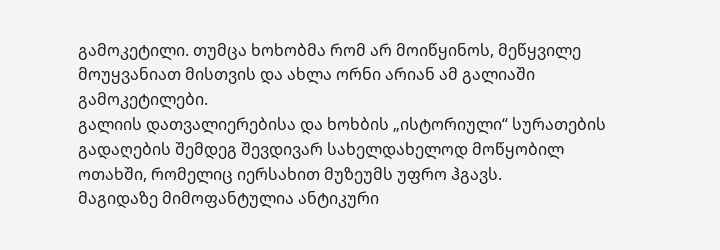გამოკეტილი. თუმცა ხოხობმა რომ არ მოიწყინოს, მეწყვილე მოუყვანიათ მისთვის და ახლა ორნი არიან ამ გალიაში გამოკეტილები.
გალიის დათვალიერებისა და ხოხბის „ისტორიული“ სურათების გადაღების შემდეგ შევდივარ სახელდახელოდ მოწყობილ ოთახში, რომელიც იერსახით მუზეუმს უფრო ჰგავს.
მაგიდაზე მიმოფანტულია ანტიკური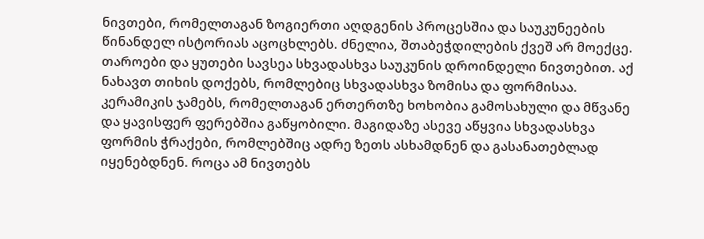ნივთები, რომელთაგან ზოგიერთი აღდგენის პროცესშია და საუკუნეების წინანდელ ისტორიას აცოცხლებს. ძნელია, შთაბეჭდილების ქვეშ არ მოექცე. თაროები და ყუთები სავსეა სხვადასხვა საუკუნის დროინდელი ნივთებით. აქ ნახავთ თიხის დოქებს, რომლებიც სხვადასხვა ზომისა და ფორმისაა. კერამიკის ჯამებს, რომელთაგან ერთერთზე ხოხობია გამოსახული და მწვანე და ყავისფერ ფერებშია გაწყობილი. მაგიდაზე ასევე აწყვია სხვადასხვა ფორმის ჭრაქები, რომლებშიც ადრე ზეთს ასხამდნენ და გასანათებლად იყენებდნენ. როცა ამ ნივთებს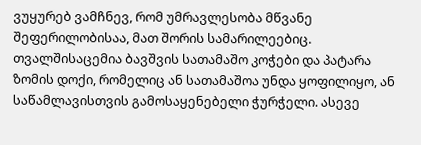ვუყურებ ვამჩნევ, რომ უმრავლესობა მწვანე შეფერილობისაა, მათ შორის სამარილეებიც. თვალშისაცემია ბავშვის სათამაშო კოჭები და პატარა ზომის დოქი, რომელიც ან სათამაშოა უნდა ყოფილიყო, ან საწამლავისთვის გამოსაყენებელი ჭურჭელი. ასევე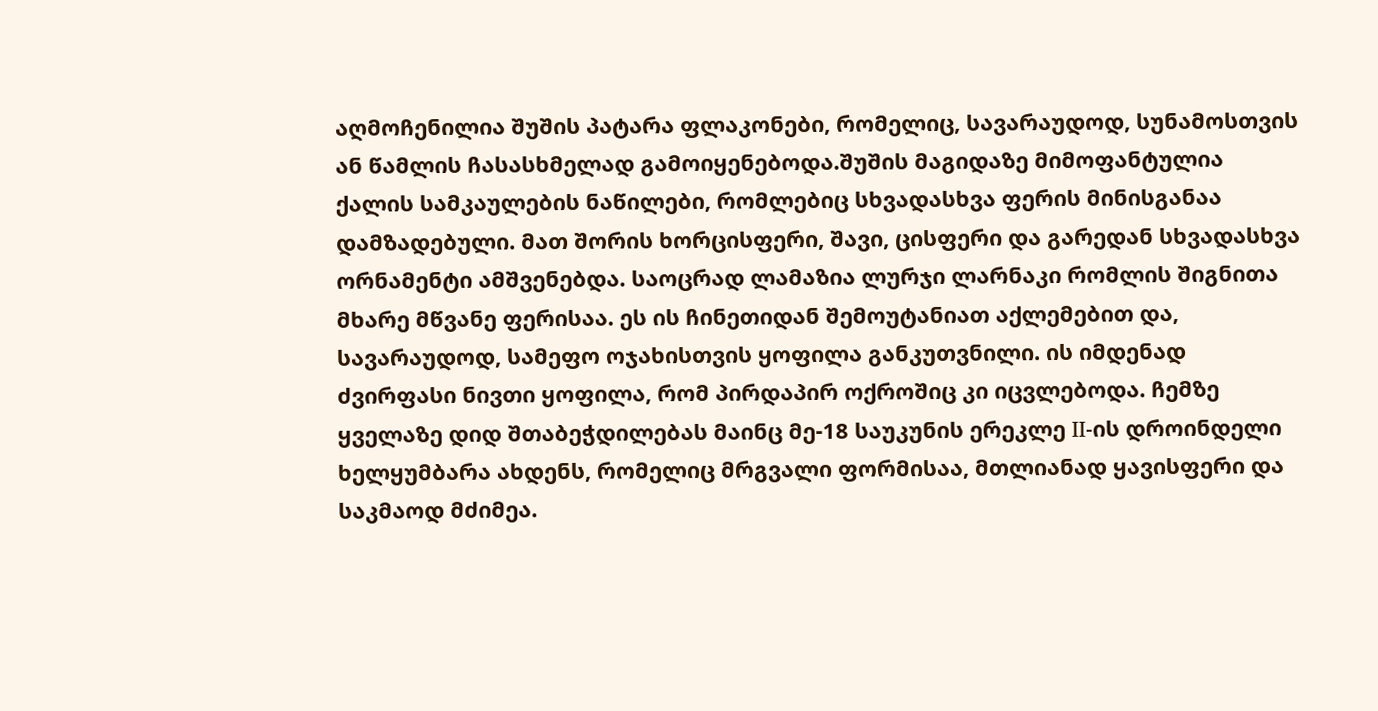აღმოჩენილია შუშის პატარა ფლაკონები, რომელიც, სავარაუდოდ, სუნამოსთვის ან წამლის ჩასასხმელად გამოიყენებოდა.შუშის მაგიდაზე მიმოფანტულია ქალის სამკაულების ნაწილები, რომლებიც სხვადასხვა ფერის მინისგანაა დამზადებული. მათ შორის ხორცისფერი, შავი, ცისფერი და გარედან სხვადასხვა ორნამენტი ამშვენებდა. საოცრად ლამაზია ლურჯი ლარნაკი რომლის შიგნითა მხარე მწვანე ფერისაა. ეს ის ჩინეთიდან შემოუტანიათ აქლემებით და, სავარაუდოდ, სამეფო ოჯახისთვის ყოფილა განკუთვნილი. ის იმდენად ძვირფასი ნივთი ყოფილა, რომ პირდაპირ ოქროშიც კი იცვლებოდა. ჩემზე ყველაზე დიდ შთაბეჭდილებას მაინც მე-18 საუკუნის ერეკლე II-ის დროინდელი ხელყუმბარა ახდენს, რომელიც მრგვალი ფორმისაა, მთლიანად ყავისფერი და საკმაოდ მძიმეა.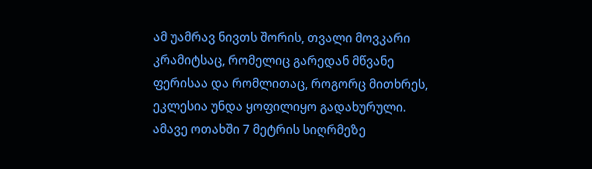ამ უამრავ ნივთს შორის, თვალი მოვკარი კრამიტსაც, რომელიც გარედან მწვანე ფერისაა და რომლითაც, როგორც მითხრეს, ეკლესია უნდა ყოფილიყო გადახურული.
ამავე ოთახში 7 მეტრის სიღრმეზე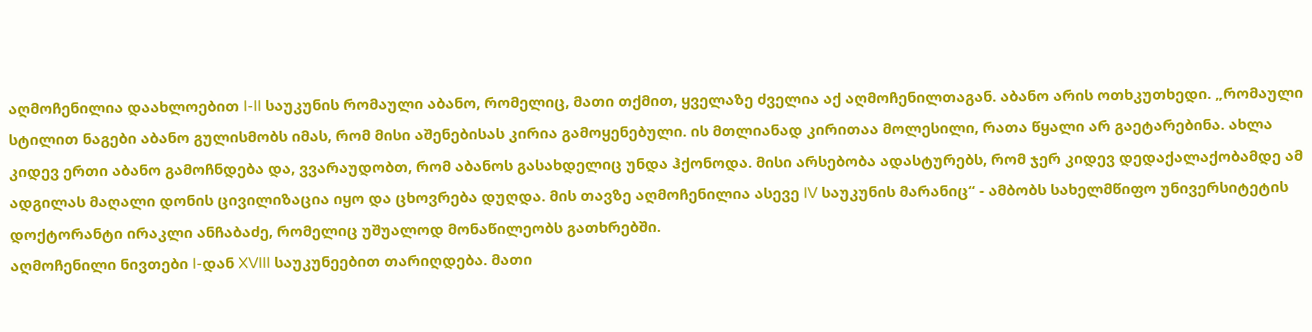აღმოჩენილია დაახლოებით I-II საუკუნის რომაული აბანო, რომელიც, მათი თქმით, ყველაზე ძველია აქ აღმოჩენილთაგან. აბანო არის ოთხკუთხედი. „რომაული სტილით ნაგები აბანო გულისმობს იმას, რომ მისი აშენებისას კირია გამოყენებული. ის მთლიანად კირითაა მოლესილი, რათა წყალი არ გაეტარებინა. ახლა კიდევ ერთი აბანო გამოჩნდება და, ვვარაუდობთ, რომ აბანოს გასახდელიც უნდა ჰქონოდა. მისი არსებობა ადასტურებს, რომ ჯერ კიდევ დედაქალაქობამდე ამ ადგილას მაღალი დონის ცივილიზაცია იყო და ცხოვრება დუღდა. მის თავზე აღმოჩენილია ასევე IV საუკუნის მარანიც“ - ამბობს სახელმწიფო უნივერსიტეტის დოქტორანტი ირაკლი ანჩაბაძე, რომელიც უშუალოდ მონაწილეობს გათხრებში.
აღმოჩენილი ნივთები I-დან XVIII საუკუნეებით თარიღდება. მათი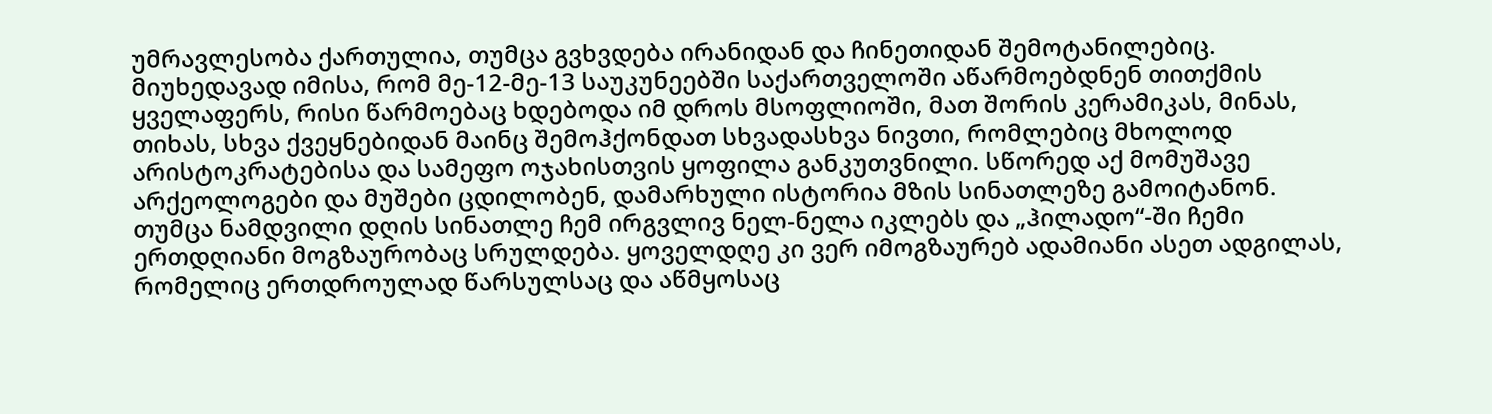უმრავლესობა ქართულია, თუმცა გვხვდება ირანიდან და ჩინეთიდან შემოტანილებიც. მიუხედავად იმისა, რომ მე-12-მე-13 საუკუნეებში საქართველოში აწარმოებდნენ თითქმის ყველაფერს, რისი წარმოებაც ხდებოდა იმ დროს მსოფლიოში, მათ შორის კერამიკას, მინას, თიხას, სხვა ქვეყნებიდან მაინც შემოჰქონდათ სხვადასხვა ნივთი, რომლებიც მხოლოდ არისტოკრატებისა და სამეფო ოჯახისთვის ყოფილა განკუთვნილი. სწორედ აქ მომუშავე არქეოლოგები და მუშები ცდილობენ, დამარხული ისტორია მზის სინათლეზე გამოიტანონ.
თუმცა ნამდვილი დღის სინათლე ჩემ ირგვლივ ნელ-ნელა იკლებს და „ჰილადო“-ში ჩემი ერთდღიანი მოგზაურობაც სრულდება. ყოველდღე კი ვერ იმოგზაურებ ადამიანი ასეთ ადგილას, რომელიც ერთდროულად წარსულსაც და აწმყოსაც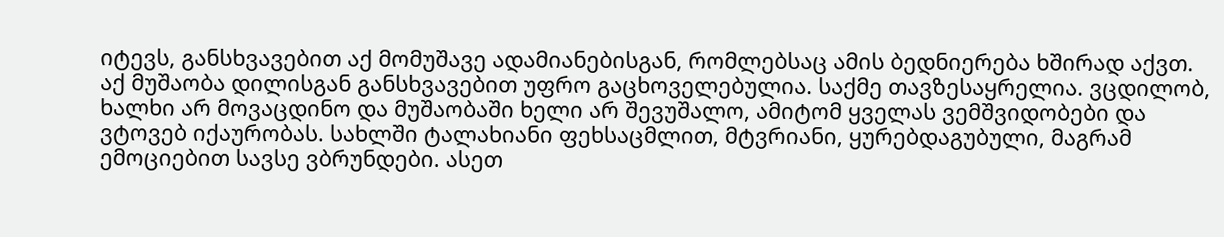იტევს, განსხვავებით აქ მომუშავე ადამიანებისგან, რომლებსაც ამის ბედნიერება ხშირად აქვთ. აქ მუშაობა დილისგან განსხვავებით უფრო გაცხოველებულია. საქმე თავზესაყრელია. ვცდილობ, ხალხი არ მოვაცდინო და მუშაობაში ხელი არ შევუშალო, ამიტომ ყველას ვემშვიდობები და ვტოვებ იქაურობას. სახლში ტალახიანი ფეხსაცმლით, მტვრიანი, ყურებდაგუბული, მაგრამ ემოციებით სავსე ვბრუნდები. ასეთ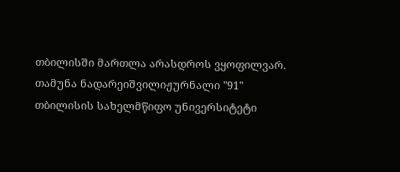თბილისში მართლა არასდროს ვყოფილვარ.
თამუნა ნადარეიშვილიჟურნალი "91"
თბილისის სახელმწიფო უნივერსიტეტი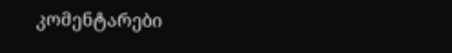კომენტარები